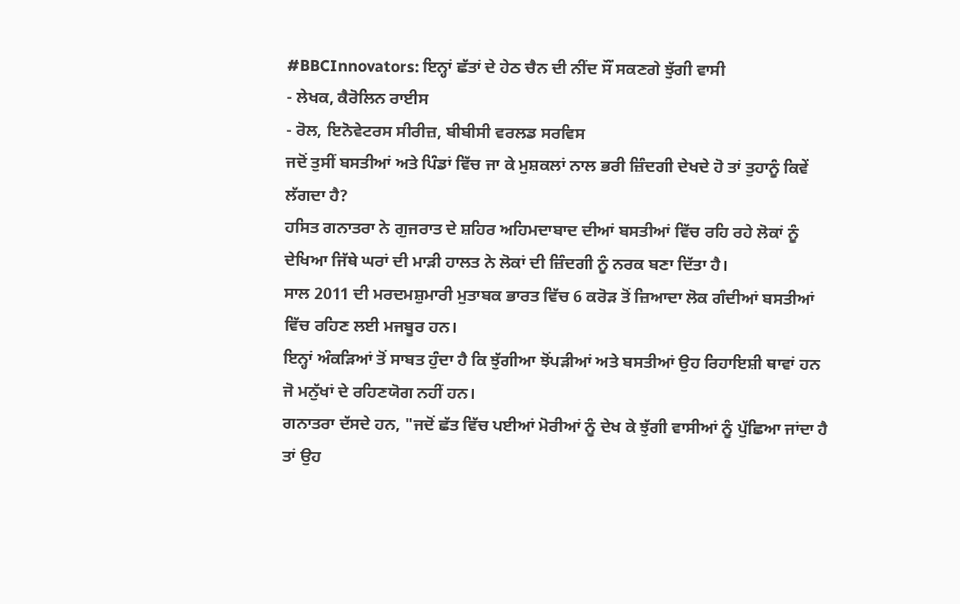#BBCInnovators: ਇਨ੍ਹਾਂ ਛੱਤਾਂ ਦੇ ਹੇਠ ਚੈਨ ਦੀ ਨੀਂਦ ਸੌਂ ਸਕਣਗੇ ਝੁੱਗੀ ਵਾਸੀ
- ਲੇਖਕ, ਕੈਰੋਲਿਨ ਰਾਈਸ
- ਰੋਲ, ਇਨੋਵੇਟਰਸ ਸੀਰੀਜ਼, ਬੀਬੀਸੀ ਵਰਲਡ ਸਰਵਿਸ
ਜਦੋਂ ਤੁਸੀਂ ਬਸਤੀਆਂ ਅਤੇ ਪਿੰਡਾਂ ਵਿੱਚ ਜਾ ਕੇ ਮੁਸ਼ਕਲਾਂ ਨਾਲ ਭਰੀ ਜ਼ਿੰਦਗੀ ਦੇਖਦੇ ਹੋ ਤਾਂ ਤੁਹਾਨੂੰ ਕਿਵੇਂ ਲੱਗਦਾ ਹੈ?
ਹਸਿਤ ਗਨਾਤਰਾ ਨੇ ਗੁਜਰਾਤ ਦੇ ਸ਼ਹਿਰ ਅਹਿਮਦਾਬਾਦ ਦੀਆਂ ਬਸਤੀਆਂ ਵਿੱਚ ਰਹਿ ਰਹੇ ਲੋਕਾਂ ਨੂੰ ਦੇਖਿਆ ਜਿੱਥੇ ਘਰਾਂ ਦੀ ਮਾੜੀ ਹਾਲਤ ਨੇ ਲੋਕਾਂ ਦੀ ਜ਼ਿੰਦਗੀ ਨੂੰ ਨਰਕ ਬਣਾ ਦਿੱਤਾ ਹੈ।
ਸਾਲ 2011 ਦੀ ਮਰਦਮਸ਼ੁਮਾਰੀ ਮੁਤਾਬਕ ਭਾਰਤ ਵਿੱਚ 6 ਕਰੋੜ ਤੋਂ ਜ਼ਿਆਦਾ ਲੋਕ ਗੰਦੀਆਂ ਬਸਤੀਆਂ ਵਿੱਚ ਰਹਿਣ ਲਈ ਮਜਬੂਰ ਹਨ।
ਇਨ੍ਹਾਂ ਅੰਕੜਿਆਂ ਤੋਂ ਸਾਬਤ ਹੁੰਦਾ ਹੈ ਕਿ ਝੁੱਗੀਆ ਝੋਂਪੜੀਆਂ ਅਤੇ ਬਸਤੀਆਂ ਉਹ ਰਿਹਾਇਸ਼ੀ ਥਾਵਾਂ ਹਨ ਜੋ ਮਨੁੱਖਾਂ ਦੇ ਰਹਿਣਯੋਗ ਨਹੀਂ ਹਨ।
ਗਨਾਤਰਾ ਦੱਸਦੇ ਹਨ, "ਜਦੋਂ ਛੱਤ ਵਿੱਚ ਪਈਆਂ ਮੋਰੀਆਂ ਨੂੰ ਦੇਖ ਕੇ ਝੁੱਗੀ ਵਾਸੀਆਂ ਨੂੰ ਪੁੱਛਿਆ ਜਾਂਦਾ ਹੈ ਤਾਂ ਉਹ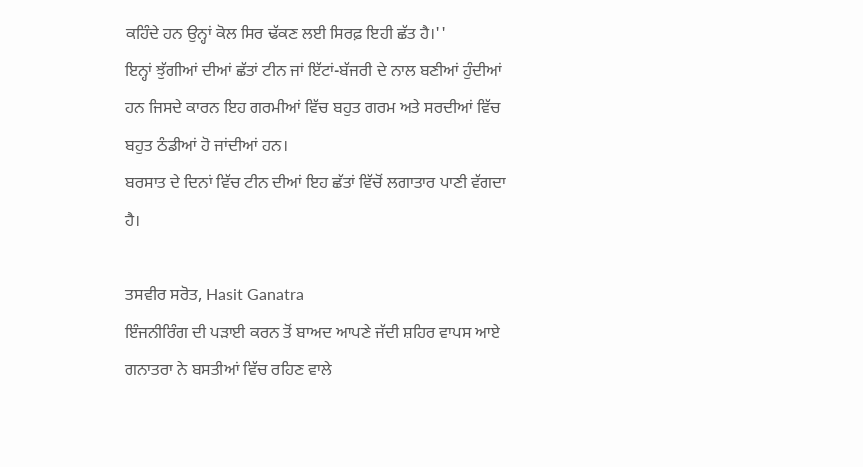ਕਹਿੰਦੇ ਹਨ ਉਨ੍ਹਾਂ ਕੋਲ ਸਿਰ ਢੱਕਣ ਲਈ ਸਿਰਫ਼ ਇਹੀ ਛੱਤ ਹੈ।''
ਇਨ੍ਹਾਂ ਝੁੱਗੀਆਂ ਦੀਆਂ ਛੱਤਾਂ ਟੀਨ ਜਾਂ ਇੱਟਾਂ-ਬੱਜਰੀ ਦੇ ਨਾਲ ਬਣੀਆਂ ਹੁੰਦੀਆਂ ਹਨ ਜਿਸਦੇ ਕਾਰਨ ਇਹ ਗਰਮੀਆਂ ਵਿੱਚ ਬਹੁਤ ਗਰਮ ਅਤੇ ਸਰਦੀਆਂ ਵਿੱਚ ਬਹੁਤ ਠੰਡੀਆਂ ਹੋ ਜਾਂਦੀਆਂ ਹਨ।
ਬਰਸਾਤ ਦੇ ਦਿਨਾਂ ਵਿੱਚ ਟੀਨ ਦੀਆਂ ਇਹ ਛੱਤਾਂ ਵਿੱਚੋਂ ਲਗਾਤਾਰ ਪਾਣੀ ਵੱਗਦਾ ਹੈ।

ਤਸਵੀਰ ਸਰੋਤ, Hasit Ganatra
ਇੰਜਨੀਰਿੰਗ ਦੀ ਪੜਾਈ ਕਰਨ ਤੋਂ ਬਾਅਦ ਆਪਣੇ ਜੱਦੀ ਸ਼ਹਿਰ ਵਾਪਸ ਆਏ ਗਨਾਤਰਾ ਨੇ ਬਸਤੀਆਂ ਵਿੱਚ ਰਹਿਣ ਵਾਲੇ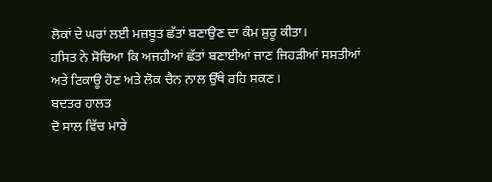ਲੋਕਾਂ ਦੇ ਘਰਾਂ ਲਈ ਮਜ਼ਬੂਤ ਛੱਤਾਂ ਬਣਾਉਣ ਦਾ ਕੰਮ ਸ਼ੁਰੂ ਕੀਤਾ।
ਹਸਿਤ ਨੇ ਸੋਚਿਆ ਕਿ ਅਜਹੀਆਂ ਛੱਤਾਂ ਬਣਾਈਆਂ ਜਾਣ ਜਿਹੜੀਆਂ ਸਸਤੀਆਂ ਅਤੇ ਟਿਕਾਊ ਹੋਣ ਅਤੇ ਲੋਕ ਚੈਨ ਨਾਲ ਉੱਥੇ ਰਹਿ ਸਕਣ।
ਬਦਤਰ ਹਾਲਤ
ਦੋ ਸਾਲ ਵਿੱਚ ਮਾਰੇ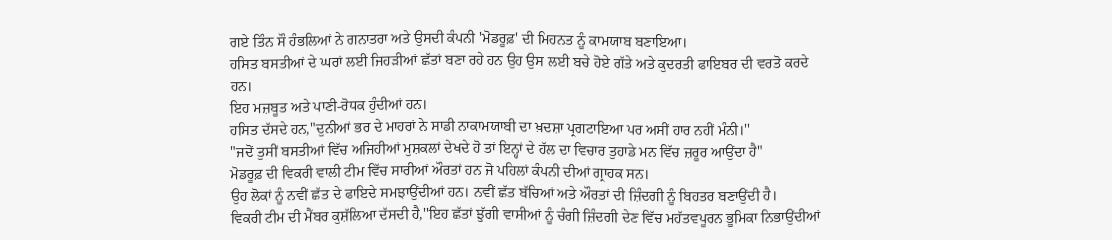ਗਏ ਤਿੰਨ ਸੌ ਹੰਭਲਿਆਂ ਨੇ ਗਨਾਤਰਾ ਅਤੇ ਉਸਦੀ ਕੰਪਨੀ 'ਮੋਡਰੂਫ਼' ਦੀ ਮਿਹਨਤ ਨੂੰ ਕਾਮਯਾਬ ਬਣਾਇਆ।
ਹਸਿਤ ਬਸਤੀਆਂ ਦੇ ਘਰਾਂ ਲਈ ਜਿਹੜੀਆਂ ਛੱਤਾਂ ਬਣਾ ਰਹੇ ਹਨ ਉਹ ਉਸ ਲਈ ਬਚੇ ਹੋਏ ਗੱਤੇ ਅਤੇ ਕੁਦਰਤੀ ਫਾਇਬਰ ਦੀ ਵਰਤੋ ਕਰਦੇ ਹਨ।
ਇਹ ਮਜ਼ਬੂਤ ਅਤੇ ਪਾਣੀ-ਰੋਧਕ ਹੁੰਦੀਆਂ ਹਨ।
ਹਸਿਤ ਦੱਸਦੇ ਹਨ,"ਦੁਨੀਆਂ ਭਰ ਦੇ ਮਾਹਰਾਂ ਨੇ ਸਾਡੀ ਨਾਕਾਮਯਾਬੀ ਦਾ ਖ਼ਦਸ਼ਾ ਪ੍ਰਗਟਾਇਆ ਪਰ ਅਸੀਂ ਹਾਰ ਨਹੀਂ ਮੰਨੀ।''
"ਜਦੋਂ ਤੁਸੀਂ ਬਸਤੀਆਂ ਵਿੱਚ ਅਜਿਹੀਆਂ ਮੁਸ਼ਕਲਾਂ ਦੇਖਦੇ ਹੋ ਤਾਂ ਇਨ੍ਹਾਂ ਦੇ ਹੱਲ ਦਾ ਵਿਚਾਰ ਤੁਹਾਡੇ ਮਨ ਵਿੱਚ ਜ਼ਰੂਰ ਆਉਂਦਾ ਹੈ"
ਮੋਡਰੂਫ਼ ਦੀ ਵਿਕਰੀ ਵਾਲੀ ਟੀਮ ਵਿੱਚ ਸਾਰੀਆਂ ਔਰਤਾਂ ਹਨ ਜੋ ਪਹਿਲਾਂ ਕੰਪਨੀ ਦੀਆਂ ਗ੍ਰਾਹਕ ਸਨ।
ਉਹ ਲੋਕਾਂ ਨੂੰ ਨਵੀਂ ਛੱਤ ਦੇ ਫਾਇਦੇ ਸਮਝਾਉਂਦੀਆਂ ਹਨ। ਨਵੀਂ ਛੱਤ ਬੱਚਿਆਂ ਅਤੇ ਔਰਤਾਂ ਦੀ ਜ਼ਿੰਦਗੀ ਨੂੰ ਬਿਹਤਰ ਬਣਾਉਂਦੀ ਹੈ।
ਵਿਕਰੀ ਟੀਮ ਦੀ ਮੈਂਬਰ ਕੁਸ਼ੱਲਿਆ ਦੱਸਦੀ ਹੈ,''ਇਹ ਛੱਤਾਂ ਝੁੱਗੀ ਵਾਸੀਆਂ ਨੂੰ ਚੰਗੀ ਜ਼ਿੰਦਗੀ ਦੇਣ ਵਿੱਚ ਮਹੱਤਵਪੂਰਨ ਭੂਮਿਕਾ ਨਿਭਾਉਂਦੀਆਂ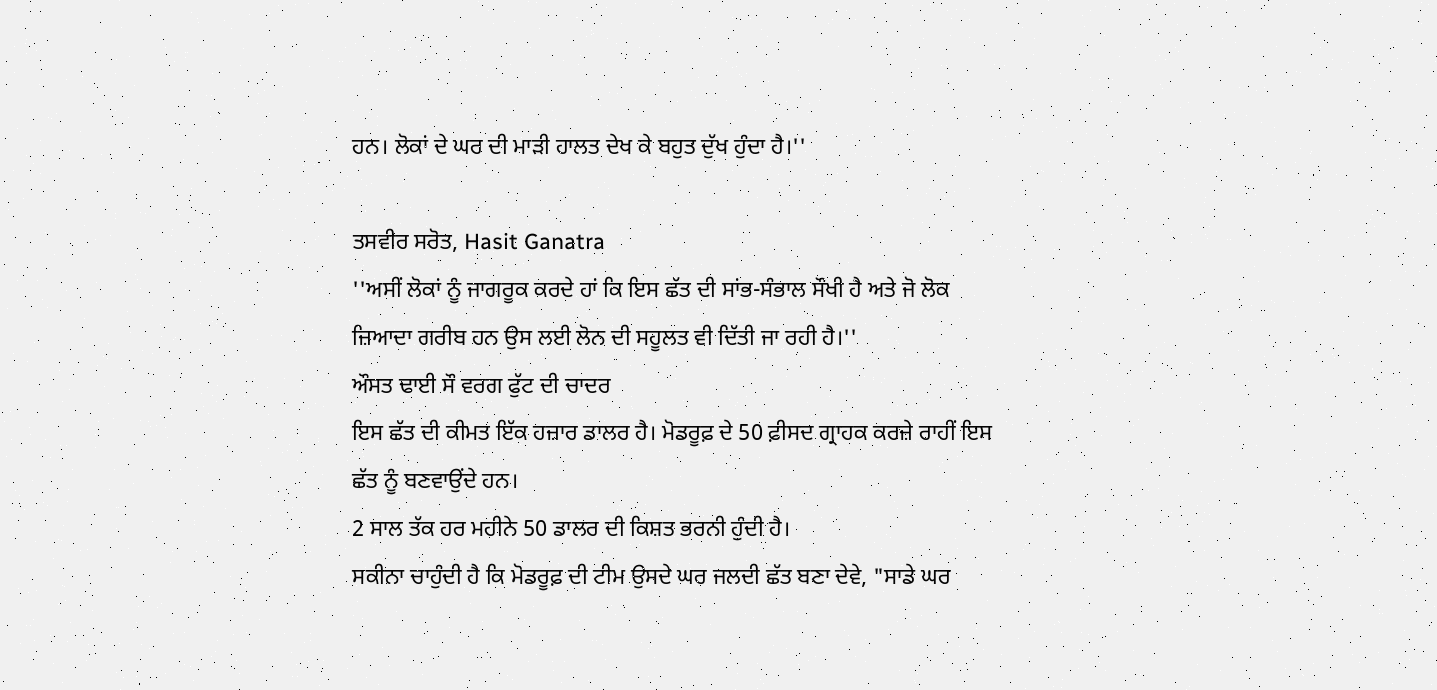ਹਨ। ਲੋਕਾਂ ਦੇ ਘਰ ਦੀ ਮਾੜੀ ਹਾਲਤ ਦੇਖ ਕੇ ਬਹੁਤ ਦੁੱਖ ਹੁੰਦਾ ਹੈ।''

ਤਸਵੀਰ ਸਰੋਤ, Hasit Ganatra
''ਅਸੀਂ ਲੋਕਾਂ ਨੂੰ ਜਾਗਰੂਕ ਕਰਦੇ ਹਾਂ ਕਿ ਇਸ ਛੱਤ ਦੀ ਸਾਂਭ-ਸੰਭਾਲ ਸੌਖੀ ਹੈ ਅਤੇ ਜੋ ਲੋਕ ਜ਼ਿਆਦਾ ਗਰੀਬ ਹਨ ਉਸ ਲਈ ਲੋਨ ਦੀ ਸਹੂਲਤ ਵੀ ਦਿੱਤੀ ਜਾ ਰਹੀ ਹੈ।''
ਔਸਤ ਢਾਈ ਸੌ ਵਰਗ ਫੁੱਟ ਦੀ ਚਾਦਰ
ਇਸ ਛੱਤ ਦੀ ਕੀਮਤ ਇੱਕ ਹਜ਼ਾਰ ਡਾਲਰ ਹੈ। ਮੋਡਰੂਫ਼ ਦੇ 50 ਫ਼ੀਸਦ ਗ੍ਰਾਹਕ ਕਰਜ਼ੇ ਰਾਹੀਂ ਇਸ ਛੱਤ ਨੂੰ ਬਣਵਾਉਂਦੇ ਹਨ।
2 ਸਾਲ ਤੱਕ ਹਰ ਮਹੀਨੇ 50 ਡਾਲਰ ਦੀ ਕਿਸ਼ਤ ਭਰਨੀ ਹੁੰਦੀ ਹੈ।
ਸਕੀਨਾ ਚਾਹੁੰਦੀ ਹੈ ਕਿ ਮੋਡਰੂਫ਼ ਦੀ ਟੀਮ ਉਸਦੇ ਘਰ ਜਲਦੀ ਛੱਤ ਬਣਾ ਦੇਵੇ, "ਸਾਡੇ ਘਰ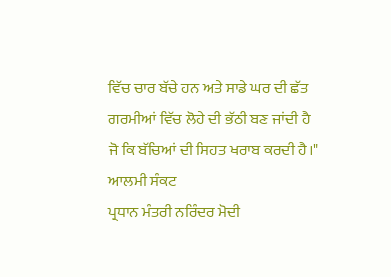ਵਿੱਚ ਚਾਰ ਬੱਚੇ ਹਨ ਅਤੇ ਸਾਡੇ ਘਰ ਦੀ ਛੱਤ ਗਰਮੀਆਂ ਵਿੱਚ ਲੋਹੇ ਦੀ ਭੱਠੀ ਬਣ ਜਾਂਦੀ ਹੈ ਜੋ ਕਿ ਬੱਚਿਆਂ ਦੀ ਸਿਹਤ ਖਰਾਬ ਕਰਦੀ ਹੈ।"
ਆਲਮੀ ਸੰਕਟ
ਪ੍ਰਧਾਨ ਮੰਤਰੀ ਨਰਿੰਦਰ ਮੋਦੀ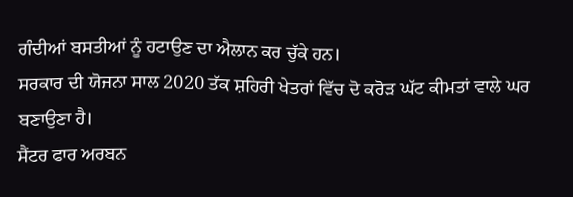ਗੰਦੀਆਂ ਬਸਤੀਆਂ ਨੂੰ ਹਟਾਉਣ ਦਾ ਐਲਾਨ ਕਰ ਚੁੱਕੇ ਹਨ।
ਸਰਕਾਰ ਦੀ ਯੋਜਨਾ ਸਾਲ 2020 ਤੱਕ ਸ਼ਹਿਰੀ ਖੇਤਰਾਂ ਵਿੱਚ ਦੋ ਕਰੋੜ ਘੱਟ ਕੀਮਤਾਂ ਵਾਲੇ ਘਰ ਬਣਾਉਣਾ ਹੈ।
ਸੈਂਟਰ ਫਾਰ ਅਰਬਨ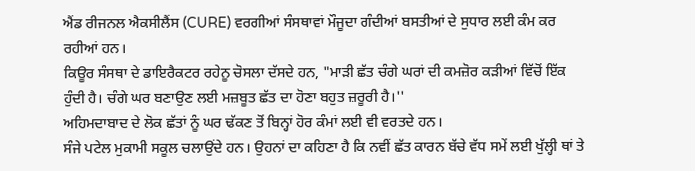ਐਂਡ ਰੀਜਨਲ ਐਕਸੀਲੈਂਸ (CURE) ਵਰਗੀਆਂ ਸੰਸਥਾਵਾਂ ਮੌਜੂਦਾ ਗੰਦੀਆਂ ਬਸਤੀਆਂ ਦੇ ਸੁਧਾਰ ਲਈ ਕੰਮ ਕਰ ਰਹੀਆਂ ਹਨ।
ਕਿਊਰ ਸੰਸਥਾ ਦੇ ਡਾਇਰੈਕਟਰ ਰਹੇਨੂ ਚੋਸਲਾ ਦੱਸਦੇ ਹਨ, "ਮਾੜੀ ਛੱਤ ਚੰਗੇ ਘਰਾਂ ਦੀ ਕਮਜ਼ੋਰ ਕੜੀਆਂ ਵਿੱਚੋਂ ਇੱਕ ਹੁੰਦੀ ਹੈ। ਚੰਗੇ ਘਰ ਬਣਾਉਣ ਲਈ ਮਜ਼ਬੂਤ ਛੱਤ ਦਾ ਹੋਣਾ ਬਹੁਤ ਜ਼ਰੂਰੀ ਹੈ।''
ਅਹਿਮਦਾਬਾਦ ਦੇ ਲੋਕ ਛੱਤਾਂ ਨੂੰ ਘਰ ਢੱਕਣ ਤੋਂ ਬਿਨ੍ਹਾਂ ਹੋਰ ਕੰਮਾਂ ਲਈ ਵੀ ਵਰਤਦੇ ਹਨ।
ਸੰਜੇ ਪਟੇਲ ਮੁਕਾਮੀ ਸਕੂਲ ਚਲਾਉਂਦੇ ਹਨ। ਉਹਨਾਂ ਦਾ ਕਹਿਣਾ ਹੈ ਕਿ ਨਵੀਂ ਛੱਤ ਕਾਰਨ ਬੱਚੇ ਵੱਧ ਸਮੇਂ ਲਈ ਖੁੱਲ੍ਹੀ ਥਾਂ ਤੇ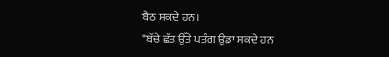ਬੈਠ ਸਕਦੇ ਹਨ।
"ਬੱਚੇ ਛੱਤ ਉੱਤੇ ਪਤੰਗ ਉਡਾ ਸਕਦੇ ਹਨ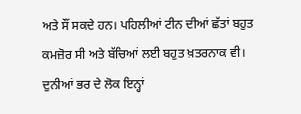ਅਤੇ ਸੌਂ ਸਕਦੇ ਹਨ। ਪਹਿਲੀਆਂ ਟੀਨ ਦੀਆਂ ਛੱਤਾਂ ਬਹੁਤ ਕਮਜ਼ੋਰ ਸੀ ਅਤੇ ਬੱਚਿਆਂ ਲਈ ਬਹੁਤ ਖ਼ਤਰਨਾਕ ਵੀ।
ਦੁਨੀਆਂ ਭਰ ਦੇ ਲੋਕ ਇਨ੍ਹਾਂ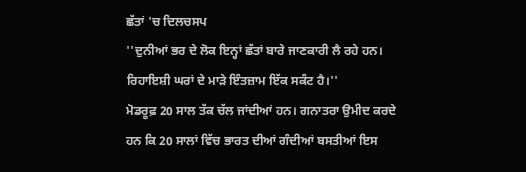ਛੱਤਾਂ 'ਚ ਦਿਲਚਸਪ
''ਦੁਨੀਆਂ ਭਰ ਦੇ ਲੋਕ ਇਨ੍ਹਾਂ ਛੱਤਾਂ ਬਾਰੇ ਜਾਣਕਾਰੀ ਲੈ ਰਹੇ ਹਨ। ਰਿਹਾਇਸ਼ੀ ਘਰਾਂ ਦੇ ਮਾੜੇ ਇੰਤਜ਼ਾਮ ਇੱਕ ਸਕੰਟ ਹੈ।''
ਮੋਡਰੂਫ਼ 20 ਸਾਲ ਤੱਕ ਚੱਲ ਜਾਂਦੀਆਂ ਹਨ। ਗਨਾਤਰਾ ਉਮੀਦ ਕਰਦੇ ਹਨ ਕਿ 20 ਸਾਲਾਂ ਵਿੱਚ ਭਾਰਤ ਦੀਆਂ ਗੰਦੀਆਂ ਬਸਤੀਆਂ ਇਸ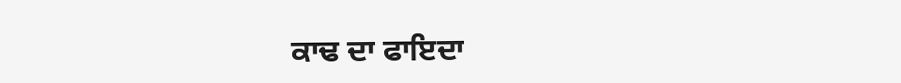ਕਾਢ ਦਾ ਫਾਇਦਾ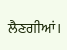ਲੈਣਗੀਆਂ।